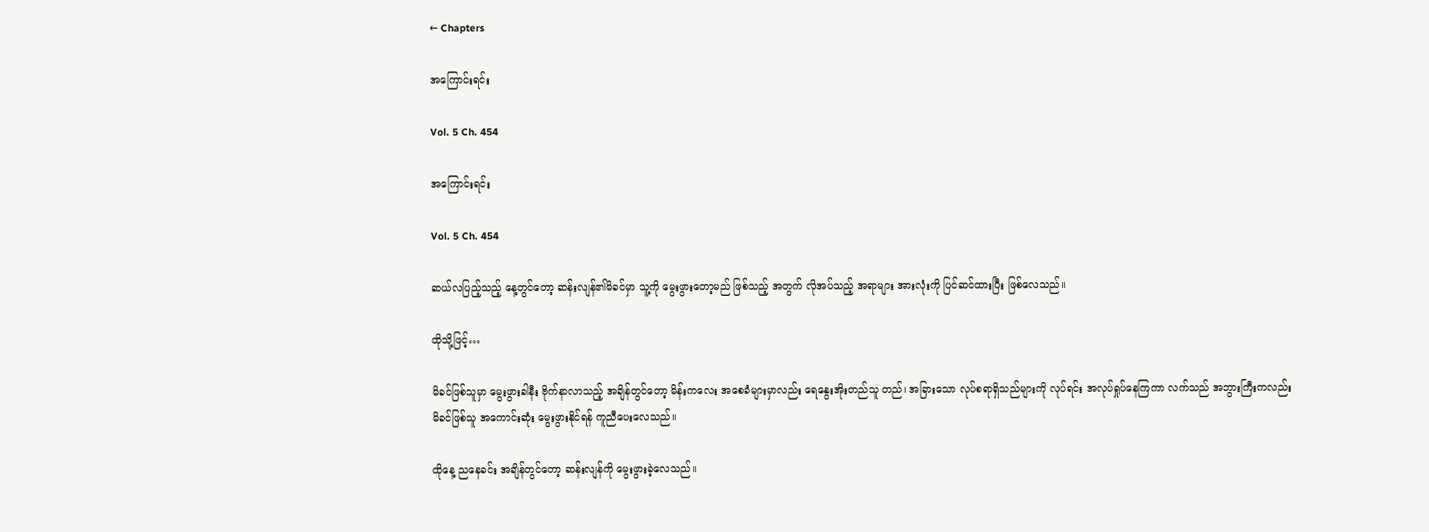← Chapters

အကြောင်းရင်း

Vol. 5 Ch. 454

အကြောင်းရင်း

Vol. 5 Ch. 454

ဆယ်လပြည့်သည့် နေ့တွင်တော့ ဆန်းလျန်၏မိခင်မှာ သူ့ကို မွေးဖွားတော့မည် ဖြစ်သည့် အတွက် လိုအပ်သည့် အရာများ အားလုံးကို ပြင်ဆင်ထားပြီး ဖြစ်လေသည်။

ထိုသို့ဖြင့်…

မိခင်ဖြစ်သူမှာ မွေးဖွားခါနီး ဗိုက်နာလာသည့် အချိန်တွင်တော့ မိန်းကလေး အစေခံများမှာလည်း ရေနွေးအိုးတည်သူ တည်၊ အခြားသော လုပ်စရာရှိသည်များကို လုပ်ရင်း အလုပ်ရှုပ်နေကြကာ လက်သည် အဘွားကြီးကလည်း မိခင်ဖြစ်သူ အကောင်းဆုံး မွေးဖွားနိုင်ရန် ကူညီပေးလေသည်။

ထိုနေ့ ညနေခင်း အချိန်တွင်တော့ ဆန်းလျန်ကို မွေးဖွားခဲ့လေသည်။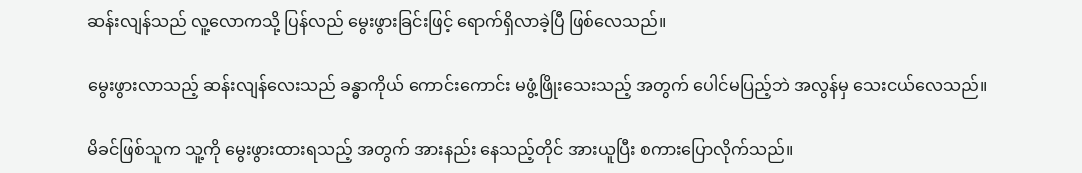ဆန်းလျန်သည် လူ့လောကသို့ ပြန်လည် မွေးဖွားခြင်းဖြင့် ရောက်ရှိလာခဲ့ပြီ ဖြစ်လေသည်။

မွေးဖွားလာသည့် ဆန်းလျန်လေးသည် ခန္ဓာကိုယ် ကောင်းကောင်း မဖွံ့ဖြိုးသေးသည့် အတွက် ပေါင်မပြည့်ဘဲ အလွန်မှ သေးငယ်လေသည်။

မိခင်ဖြစ်သူက သူ့ကို မွေးဖွားထားရသည့် အတွက် အားနည်း နေသည့်တိုင် အားယူပြီး စကားပြောလိုက်သည်။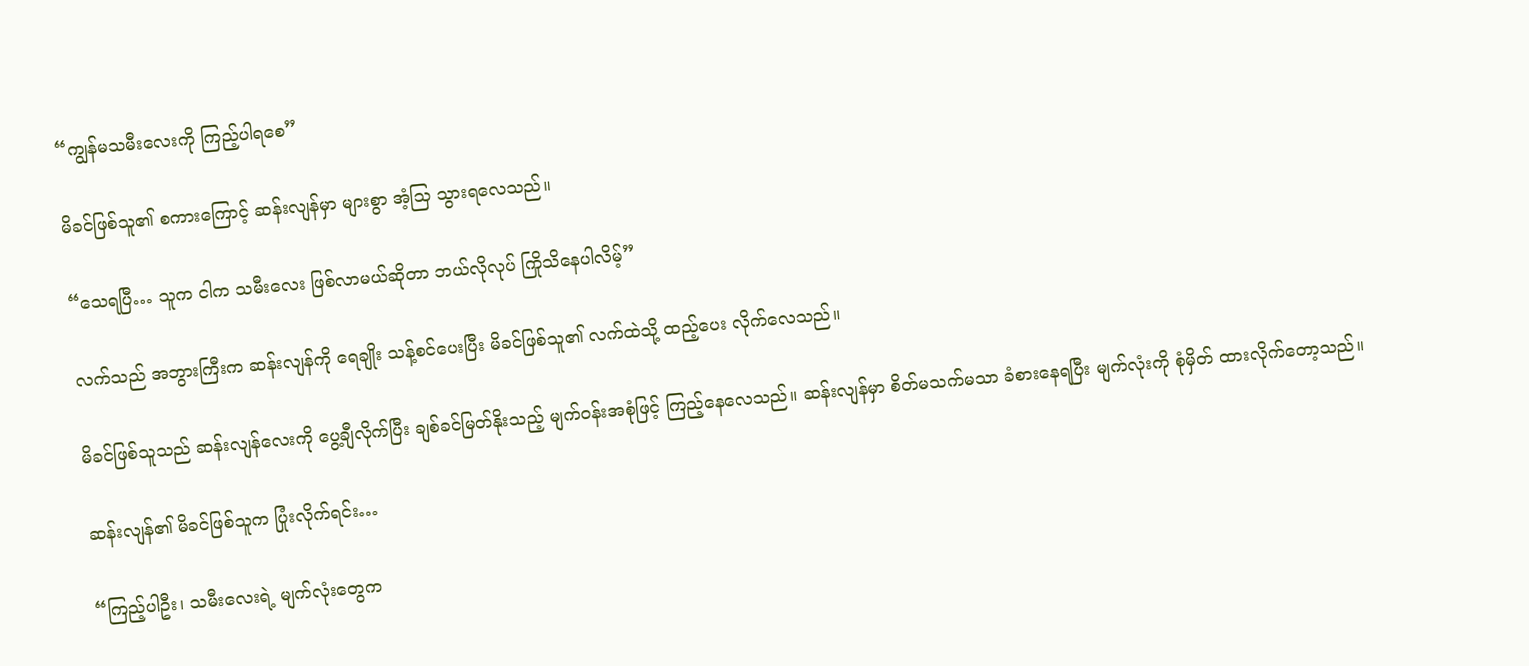“ကျွန်မသမီးလေးကို ကြည့်ပါရစေ”

မိခင်ဖြစ်သူ၏ စကားကြောင့် ဆန်းလျန်မှာ များစွာ အံ့သြ သွားရလေသည်။

“သေရပြီ… သူက ငါက သမီးလေး ဖြစ်လာမယ်ဆိုတာ ဘယ်လိုလုပ် ကြိုသိနေပါလိမ့်”

လက်သည် အဘွားကြီးက ဆန်းလျန်ကို ရေချိုး သန့်စင်ပေးပြီး မိခင်ဖြစ်သူ၏ လက်ထဲသို့ ထည့်ပေး လိုက်လေသည်။

မိခင်ဖြစ်သူသည် ဆန်းလျန်လေးကို ပွေ့ချီလိုက်ပြီး ချစ်ခင်မြတ်နိုးသည့် မျက်ဝန်းအစုံဖြင့် ကြည့်နေလေသည်။ ဆန်းလျန်မှာ စိတ်မသက်မသာ ခံစားနေရပြီး မျက်လုံးကို စုံမှိတ် ထားလိုက်တော့သည်။

ဆန်းလျန်၏ မိခင်ဖြစ်သူက ပြုံးလိုက်ရင်း…

“ကြည့်ပါဦး၊ သမီးလေးရဲ့ မျက်လုံးတွေက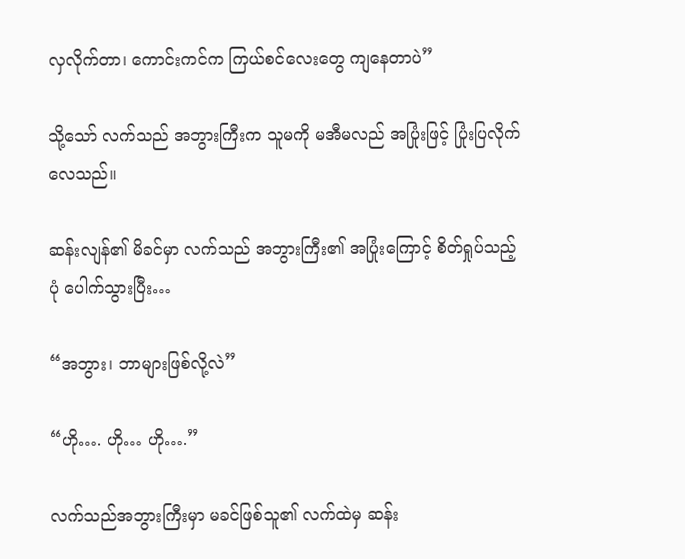လှလိုက်တာ၊ ကောင်းကင်က ကြယ်စင်လေးတွေ ကျနေတာပဲ”

သို့သော် လက်သည် အဘွားကြီးက သူမကို မအီမလည် အပြုံးဖြင့် ပြုံးပြလိုက်လေသည်။

ဆန်းလျန်၏ မိခင်မှာ လက်သည် အဘွားကြီး၏ အပြုံးကြောင့် စိတ်ရှုပ်သည့်ပုံ ပေါက်သွားပြီး…

“အဘွား၊ ဘာများဖြစ်လို့လဲ”

“ဟို…. ဟို… ဟို….”

လက်သည်အဘွားကြီးမှာ မခင်ဖြစ်သူ၏ လက်ထဲမှ ဆန်း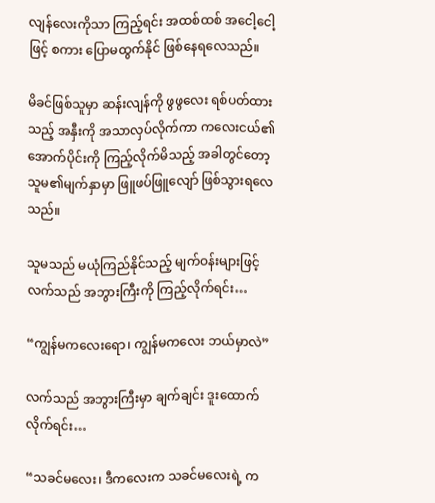လျန်လေးကိုသာ ကြည့်ရင်း အထစ်ထစ် အငေါ့ငေါ့ဖြင့် စကား ပြောမထွက်နိုင် ဖြစ်နေရလေသည်။

မိခင်ဖြစ်သူမှာ ဆန်းလျန်ကို ဖွဖွလေး ရစ်ပတ်ထားသည့် အနှီးကို အသာလှပ်လိုက်ကာ ကလေးငယ်၏ အောက်ပိုင်းကို ကြည့်လိုက်မိသည့် အခါတွင်တော့ သူမ၏မျက်နှာမှာ ဖြူဖပ်ဖြူလျော် ဖြစ်သွားရလေသည်။

သူမသည် မယုံကြည်နိုင်သည့် မျက်ဝန်းများဖြင့် လက်သည် အဘွားကြီးကို ကြည့်လိုက်ရင်း…

“ကျွန်မကလေးရော၊ ကျွန်မကလေး ဘယ်မှာလဲ”

လက်သည် အဘွားကြီးမှာ ချက်ချင်း ဒူးထောက်လိုက်ရင်း…

“သခင်မလေး၊ ဒီကလေးက သခင်မလေးရဲ့ က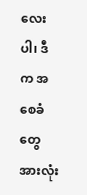လေးပါ၊ ဒီက အစေခံတွေ အားလုံး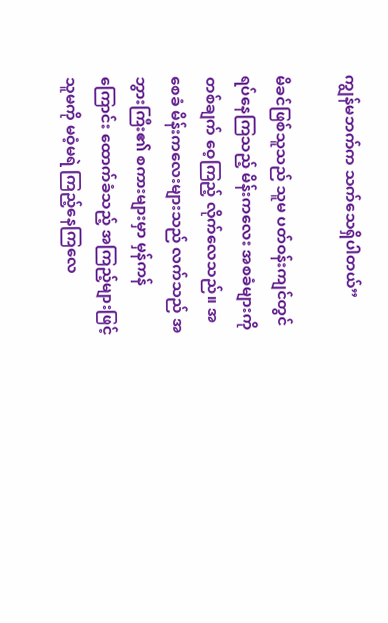ကျွန်မဘက်က သက်သေရှိပါတယ်”

မိခင်ဖြစ်သူသည် သူမ ပတ်ဝန်းကျင်တွင် ရပ်နေကြသည့် မိန်းကလေး အစခံများကို တစ်ချက် ဝေ့ကြည့် လိုက်လေသည်။ အစေခံ မိန်းကလေးများသည် လက်သည် အဘွားကြီး၏ စကားများမှာ မှန်ကန်ကြောင်း ထောက်ခံသည့် အကြည့်များဖြင့် သူမကို မဝံ့မရဲ ကြည့်နေကြလေ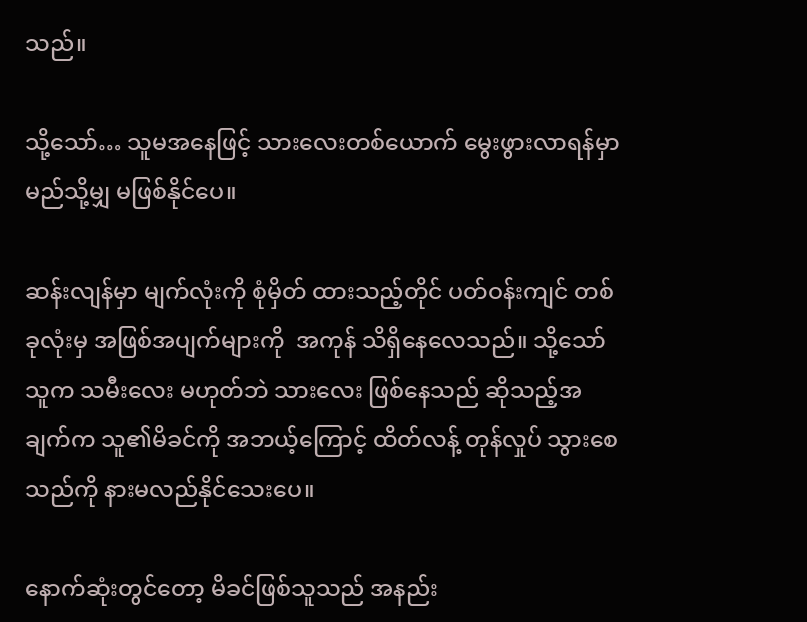သည်။

သို့သော်… သူမအနေဖြင့် သားလေးတစ်ယောက် မွေးဖွားလာရန်မှာ မည်သို့မျှ မဖြစ်နိုင်ပေ။

ဆန်းလျန်မှာ မျက်လုံးကို စုံမှိတ် ထားသည့်တိုင် ပတ်ဝန်းကျင် တစ်ခုလုံးမှ အဖြစ်အပျက်များကို  အကုန် သိရှိနေလေသည်။ သို့သော် သူက သမီးလေး မဟုတ်ဘဲ သားလေး ဖြစ်နေသည် ဆိုသည့်အချက်က သူ၏မိခင်ကို အဘယ့်ကြောင့် ထိတ်လန့် တုန်လှုပ် သွားစေသည်ကို နားမလည်နိုင်သေးပေ။

နောက်ဆုံးတွင်တော့ မိခင်ဖြစ်သူသည် အနည်း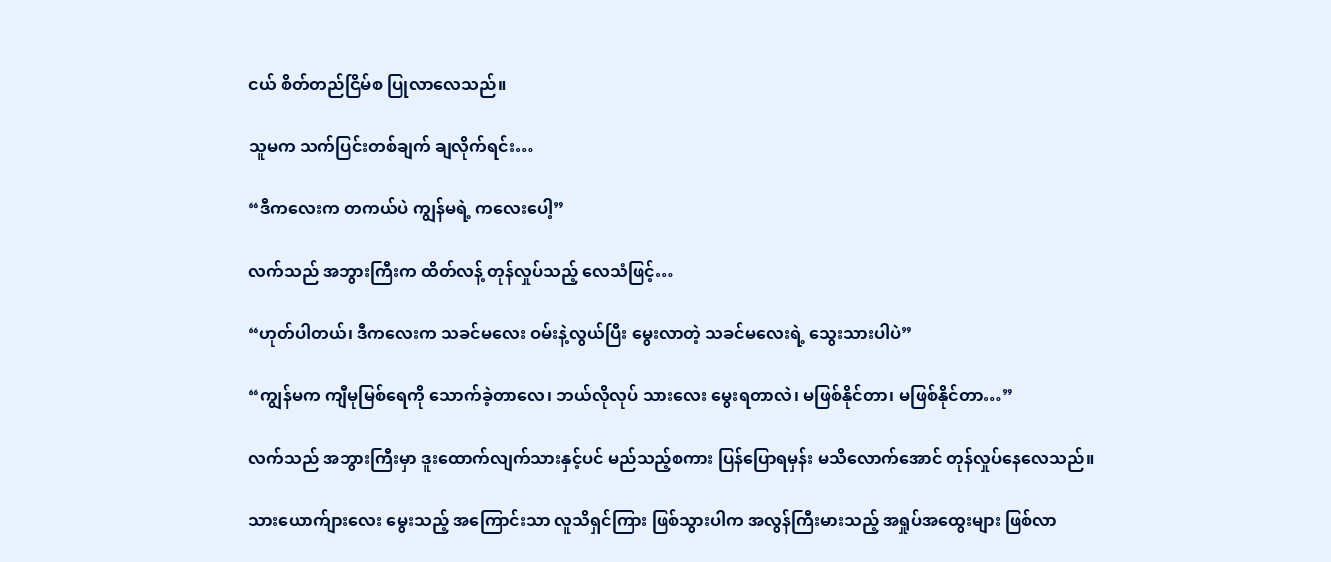ငယ် စိတ်တည်ငြိမ်စ ပြုလာလေသည်။

သူမက သက်ပြင်းတစ်ချက် ချလိုက်ရင်း…

“ဒီကလေးက တကယ်ပဲ ကျွန်မရဲ့ ကလေးပေါ့”

လက်သည် အဘွားကြီးက ထိတ်လန့် တုန်လှုပ်သည့် လေသံဖြင့်…

“ဟုတ်ပါတယ်၊ ဒီကလေးက သခင်မလေး ဝမ်းနဲ့လွယ်ပြီး မွေးလာတဲ့ သခင်မလေးရဲ့ သွေးသားပါပဲ”

“ကျွန်မက ကျီမုမြစ်ရေကို သောက်ခဲ့တာလေ၊ ဘယ်လိုလုပ် သားလေး မွေးရတာလဲ၊ မဖြစ်နိုင်တာ၊ မဖြစ်နိုင်တာ…”

လက်သည် အဘွားကြီးမှာ ဒူးထောက်လျက်သားနှင့်ပင် မည်သည့်စကား ပြန်ပြောရမှန်း မသိလောက်အောင် တုန်လှုပ်နေလေသည်။

သားယောက်ျားလေး မွေးသည့် အကြောင်းသာ လူသိရှင်ကြား ဖြစ်သွားပါက အလွန်ကြီးမားသည့် အရှုပ်အထွေးများ ဖြစ်လာ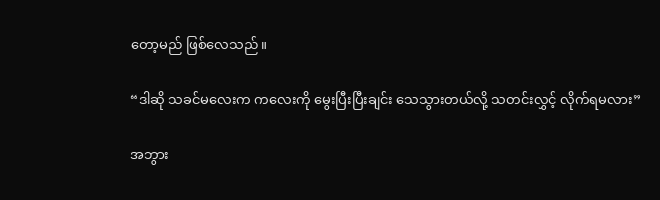တော့မည် ဖြစ်လေသည်။

“ဒါဆို သခင်မလေးက ကလေးကို မွေးပြီးပြီးချင်း သေသွားတယ်လို့ သတင်းလွှင့် လိုက်ရမလား”

အဘွား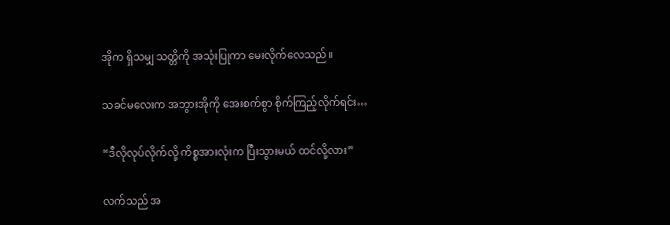အိုက ရှိသမျှ သတ္တိကို အသုံးပြုကာ မေးလိုက်လေသည်။

သခင်မလေးက အဘွားအိုကို အေးစက်စွာ စိုက်ကြည့်လိုက်ရင်း…

“ဒီလိုလုပ်လိုက်လို့ ကိစ္စအားလုံးက ပြီးသွားမယ် ထင်လို့လား”

လက်သည် အ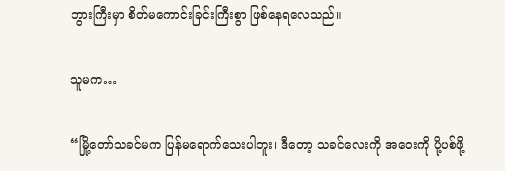ဘွားကြီးမှာ စိတ်မကောင်းခြင်းကြီးစွာ ဖြစ်နေရလေသည်။

သူမက…

“မြို့တော်သခင်မက ပြန်မရောက်သေးပါဘူး၊ ဒီတော့ သခင်လေးကို အဝေးကို ပို့ပစ်ဖို့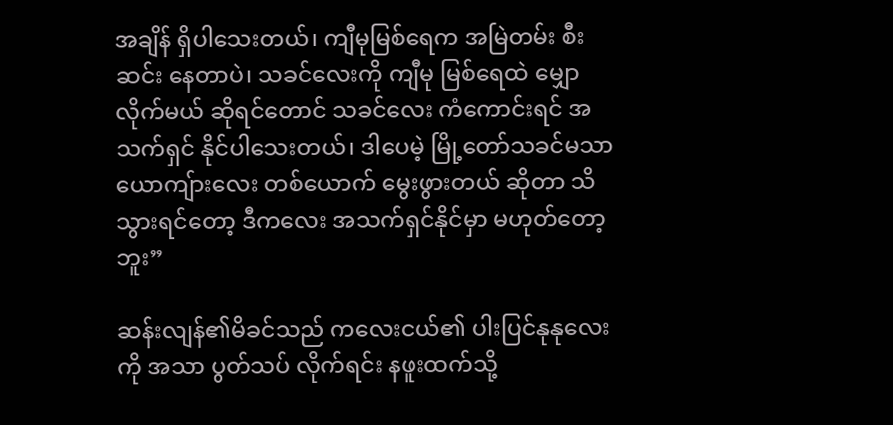အချိန် ရှိပါသေးတယ်၊ ကျီမုမြစ်ရေက အမြဲတမ်း စီးဆင်း နေတာပဲ၊ သခင်လေးကို ကျီမု မြစ်ရေထဲ မျှောလိုက်မယ် ဆိုရင်တောင် သခင်လေး ကံကောင်းရင် အသက်ရှင် နိုင်ပါသေးတယ်၊ ဒါပေမဲ့ မြို့တော်သခင်မသာ ယောကျ်ားလေး တစ်ယောက် မွေးဖွားတယ် ဆိုတာ သိသွားရင်တော့ ဒီကလေး အသက်ရှင်နိုင်မှာ မဟုတ်တော့ဘူး”

ဆန်းလျန်၏မိခင်သည် ကလေးငယ်၏ ပါးပြင်နုနုလေးကို အသာ ပွတ်သပ် လိုက်ရင်း နဖူးထက်သို့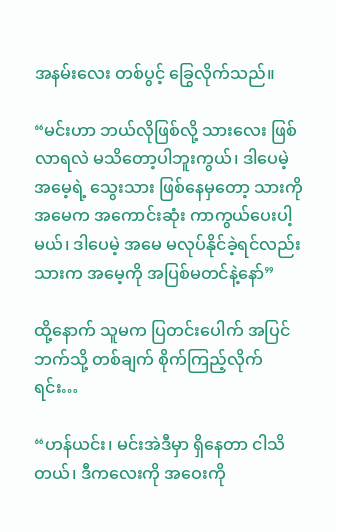အနမ်းလေး တစ်ပွင့် ခြွေလိုက်သည်။

“မင်းဟာ ဘယ်လိုဖြစ်လို့ သားလေး ဖြစ်လာရလဲ မသိတော့ပါဘူးကွယ်၊ ဒါပေမဲ့ အမေ့ရဲ့ သွေးသား ဖြစ်နေမှတော့ သားကို အမေက အကောင်းဆုံး ကာကွယ်ပေးပါ့မယ်၊ ဒါပေမဲ့ အမေ မလုပ်နိုင်ခဲ့ရင်လည်း သားက အမေ့ကို အပြစ်မတင်နဲ့နော်”

ထို့နောက် သူမက ပြတင်းပေါက် အပြင်ဘက်သို့ တစ်ချက် စိုက်ကြည့်လိုက်ရင်း…

“ဟန်ယင်း၊ မင်းအဲဒီမှာ ရှိနေတာ ငါသိတယ်၊ ဒီကလေးကို အဝေးကို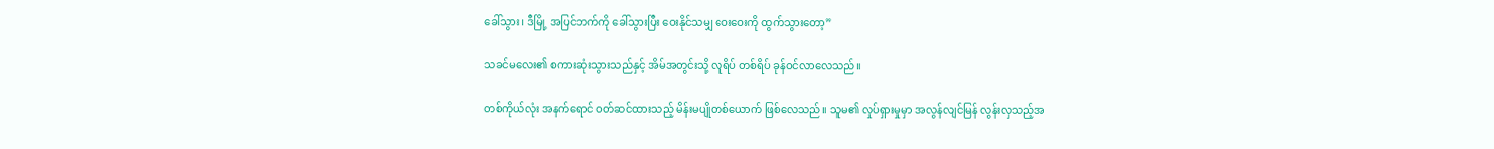ခေါ်သွား၊ ဒီမြို့ အပြင်ဘက်ကို ခေါ်သွားပြီး ဝေးနိုင်သမျှ ဝေးဝေးကို ထွက်သွားတော့”

သခင်မလေး၏ စကားဆုံးသွားသည်နှင့် အိမ်အတွင်းသို့ လူရိပ် တစ်ရိပ် ခုန်ဝင်လာလေသည်။

တစ်ကိုယ်လုံး အနက်ရောင် ဝတ်ဆင်ထားသည့် မိန်းမပျိုတစ်ယောက် ဖြစ်လေသည်။ သူမ၏ လှုပ်ရှားမှုမှာ အလွန်လျင်မြန် လွန်းလှသည့်အ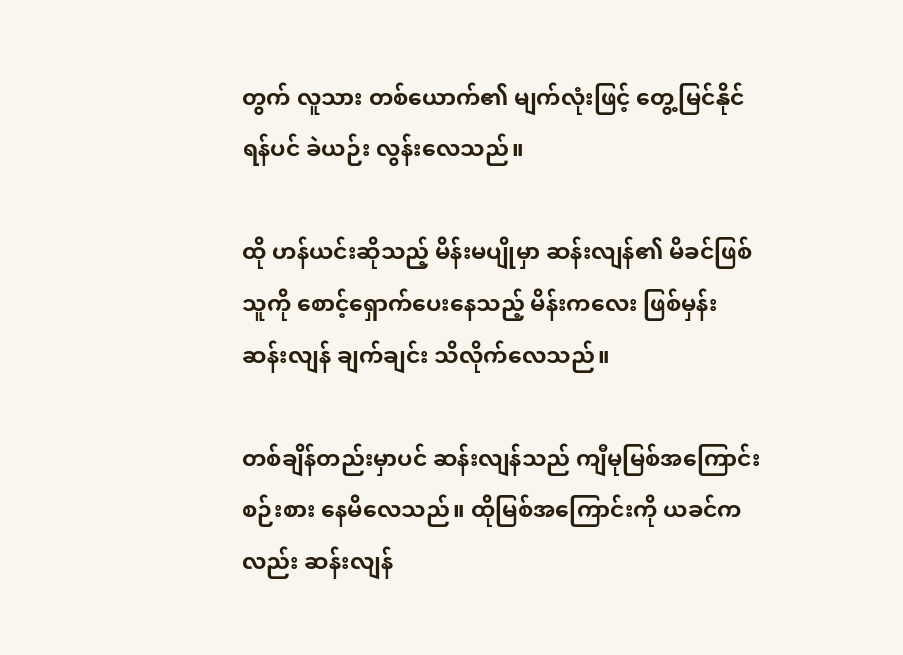တွက် လူသား တစ်ယောက်၏ မျက်လုံးဖြင့် တွေ့မြင်နိုင်ရန်ပင် ခဲယဉ်း လွန်းလေသည်။

ထို ဟန်ယင်းဆိုသည့် မိန်းမပျိုမှာ ဆန်းလျန်၏ မိခင်ဖြစ်သူကို စောင့်ရှောက်ပေးနေသည့် မိန်းကလေး ဖြစ်မှန်း ဆန်းလျန် ချက်ချင်း သိလိုက်လေသည်။

တစ်ချိန်တည်းမှာပင် ဆန်းလျန်သည် ကျီမုမြစ်အကြောင်း စဉ်းစား နေမိလေသည်။ ထိုမြစ်အကြောင်းကို ယခင်ကလည်း ဆန်းလျန်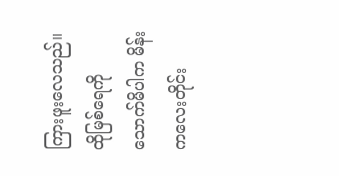ကြားဖူးလေသည်။ ထိုမြစ်ရေကို သောက်မိပါက မိန်းကလေးတိုင်း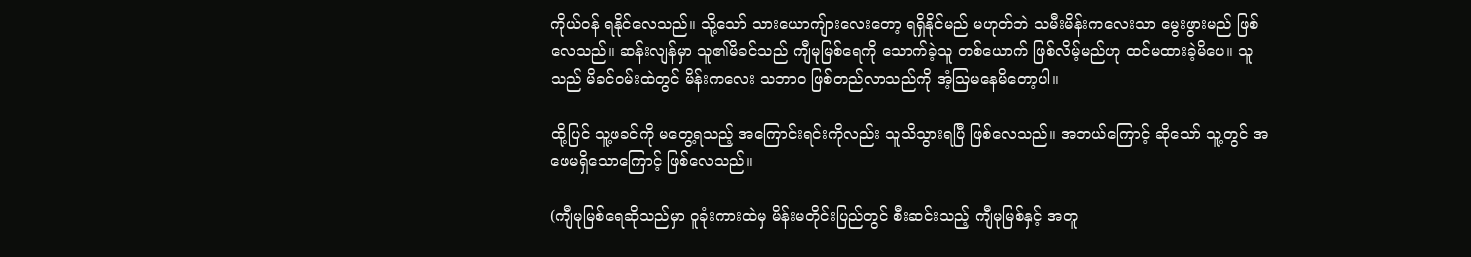ကိုယ်ဝန် ရနိုင်လေသည်။ သို့သော် သားယောကျ်ားလေးတော့ ရရှိနိုင်မည် မဟုတ်ဘဲ သမီးမိန်းကလေးသာ မွေးဖွားမည် ဖြစ်လေသည်။ ဆန်းလျန်မှာ သူ၏မိခင်သည် ကျီမုမြစ်ရေကို သောက်ခဲ့သူ တစ်ယောက် ဖြစ်လိမ့်မည်ဟု ထင်မထားခဲ့မိပေ။ သူသည် မိခင်ဝမ်းထဲတွင် မိန်းကလေး သဘာ၀ ဖြစ်တည်လာသည်ကို အံ့သြမနေမိတော့ပါ။

ထို့ပြင် သူ့ဖခင်ကို မတွေ့ရသည့် အကြောင်းရင်းကိုလည်း သူသိသွားရပြီ ဖြစ်လေသည်။ အဘယ်ကြောင့် ဆိုသော် သူ့တွင် အဖေမရှိသောကြောင့် ဖြစ်လေသည်။

(ကျီမုမြစ်ရေဆိုသည်မှာ ဝူခုံးကားထဲမှ မိန်းမတိုင်းပြည်တွင် စီးဆင်းသည့် ကျီမုမြစ်နှင့် အတူ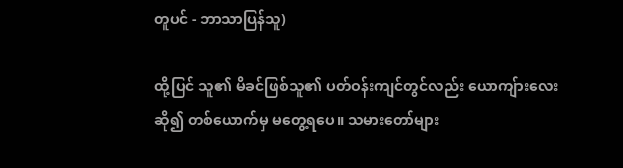တူပင် - ဘာသာပြန်သူ)

ထို့ပြင် သူ၏ မိခင်ဖြစ်သူ၏ ပတ်ဝန်းကျင်တွင်လည်း ယောကျ်ားလေး ဆို၍ တစ်ယောက်မှ မတွေ့ရပေ။ သမားတော်များ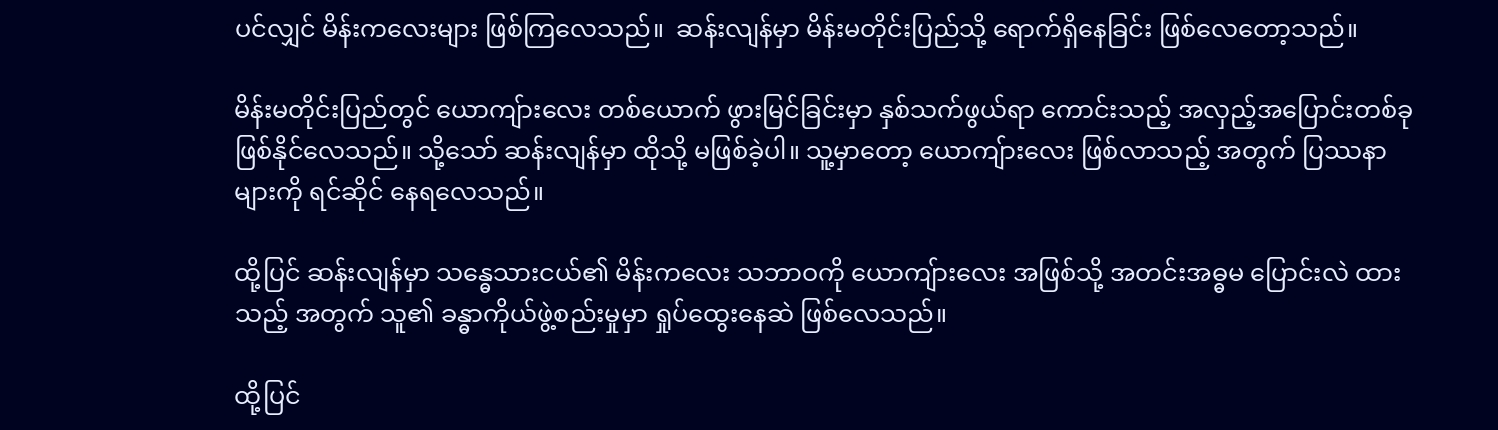ပင်လျှင် မိန်းကလေးများ ဖြစ်ကြလေသည်။  ဆန်းလျန်မှာ မိန်းမတိုင်းပြည်သို့ ရောက်ရှိနေခြင်း ဖြစ်လေတော့သည်။

မိန်းမတိုင်းပြည်တွင် ယောကျ်ားလေး တစ်ယောက် ဖွားမြင်ခြင်းမှာ နှစ်သက်ဖွယ်ရာ ကောင်းသည့် အလှည့်အပြောင်းတစ်ခု ဖြစ်နိုင်လေသည်။ သို့သော် ဆန်းလျန်မှာ ထိုသို့ မဖြစ်ခဲ့ပါ။ သူ့မှာတော့ ယောကျ်ားလေး ဖြစ်လာသည့် အတွက် ပြဿနာများကို ရင်ဆိုင် နေရလေသည်။

ထို့ပြင် ဆန်းလျန်မှာ သန္ဓေသားငယ်၏ မိန်းကလေး သဘာဝကို ယောကျ်ားလေး အဖြစ်သို့ အတင်းအဓ္ဓမ ပြောင်းလဲ ထားသည့် အတွက် သူ၏ ခန္ဓာကိုယ်ဖွဲ့စည်းမှုမှာ ရှုပ်ထွေးနေဆဲ ဖြစ်လေသည်။

ထို့ပြင်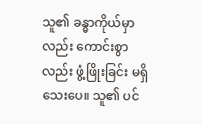သူ၏ ခန္ဓာကိုယ်မှာလည်း ကောင်းစွာလည်း ဖွံ့ဖြိုးခြင်း မရှိသေးပေ။ သူ၏ ပင်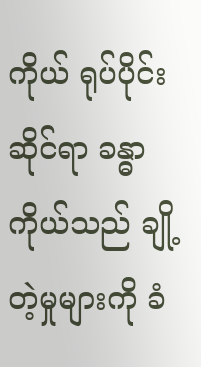ကိုယ် ရုပ်ပိုင်းဆိုင်ရာ ခန္ဓာကိုယ်သည် ချို့တဲ့မှုများကို ခံ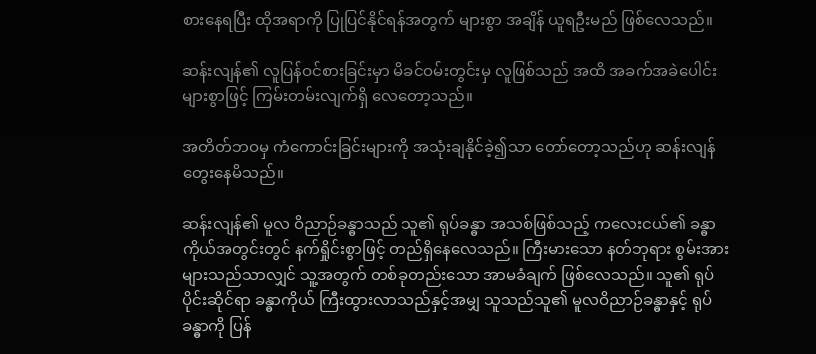စားနေရပြီး ထိုအရာကို ပြုပြင်နိုင်ရန်အတွက် များစွာ အချိန် ယူရဦးမည် ဖြစ်လေသည်။

ဆန်းလျန်၏ လူပြန်ဝင်စားခြင်းမှာ မိခင်ဝမ်းတွင်းမှ လူဖြစ်သည် အထိ အခက်အခဲပေါင်း များစွာဖြင့် ကြမ်းတမ်းလျက်ရှိ လေတော့သည်။

အတိတ်ဘဝမှ ကံကောင်းခြင်းများကို အသုံးချနိုင်ခဲ့၍သာ တော်တော့သည်ဟု ဆန်းလျန် တွေးနေမိသည်။

ဆန်းလျန်၏ မူလ ဝိညာဉ်ခန္ဓာသည် သူ၏ ရုပ်ခန္ဓာ အသစ်ဖြစ်သည့် ကလေးငယ်၏ ခန္ဓာကိုယ်အတွင်းတွင် နက်ရှိုင်းစွာဖြင့် တည်ရှိနေလေသည်။ ကြီးမားသော နတ်ဘုရား စွမ်းအား များသည်သာလျှင် သူ့အတွက် တစ်ခုတည်းသော အာမခံချက် ဖြစ်လေသည်။ သူ၏ ရုပ်ပိုင်းဆိုင်ရာ ခန္ဓာကိုယ် ကြီးထွားလာသည်နှင့်အမျှ သူသည်သူ၏ မူလဝိညာဉ်ခန္ဓာနှင့် ရုပ်ခန္ဓာကို ပြန်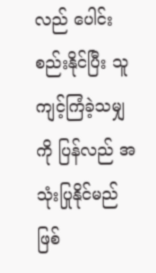လည် ပေါင်းစည်းနိုင်ပြီး သူကျင့်ကြံခဲ့သမျှကို ပြန်လည် အသုံးပြုနိုင်မည် ဖြစ်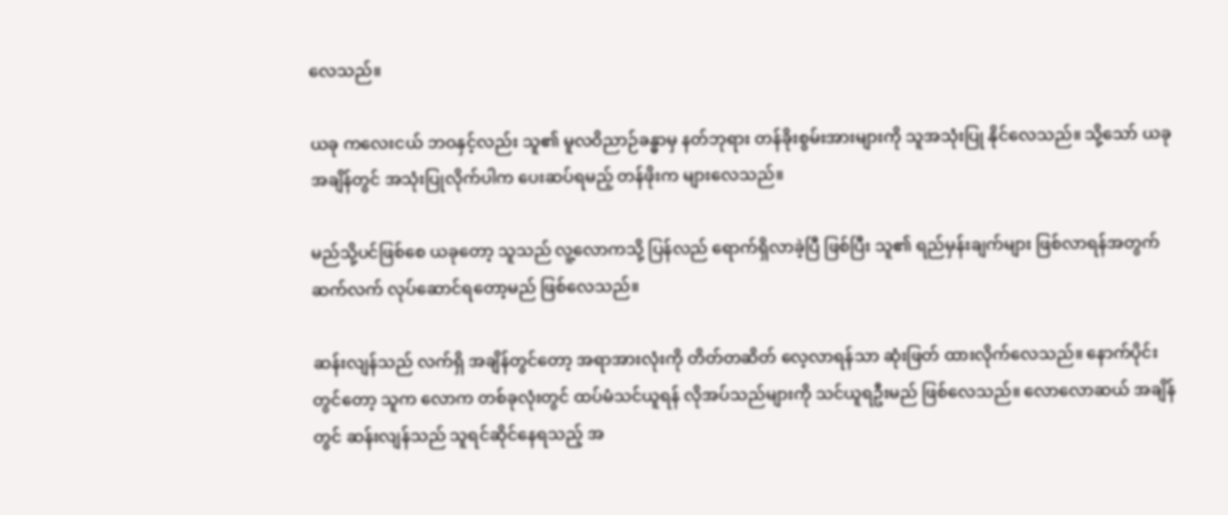လေသည်။

ယခု ကလေးငယ် ဘဝနှင့်လည်း သူ၏ မူလဝိညာဉ်ခန္ဓာမှ နတ်ဘုရား တန်ခိုးစွမ်းအားများကို သူအသုံးပြု နိုင်လေသည်။ သို့သော် ယခုအချိန်တွင် အသုံးပြုလိုက်ပါက ပေးဆပ်ရမည့် တန်ဖိုးက များလေသည်။

မည်သို့ပင်ဖြစ်စေ ယခုတော့ သူသည် လူ့လောကသို့ ပြန်လည် ရောက်ရှိလာခဲ့ပြီ ဖြစ်ပြီး သူ၏ ရည်မှန်းချက်များ ဖြစ်လာရန်အတွက် ဆက်လက် လုပ်ဆောင်ရတော့မည် ဖြစ်လေသည်။

ဆန်းလျန်သည် လက်ရှိ အချိန်တွင်တော့ အရာအားလုံးကို တိတ်တဆိတ် လေ့လာရန်သာ ဆုံးဖြတ် ထားလိုက်လေသည်။ နောက်ပိုင်းတွင်တော့ သူက လောက တစ်ခုလုံးတွင် ထပ်မံသင်ယူရန် လိုအပ်သည်များကို သင်ယူရဦးမည် ဖြစ်လေသည်။ လောလောဆယ် အချိန်တွင် ဆန်းလျန်သည် သူရင်ဆိုင်နေရသည့် အ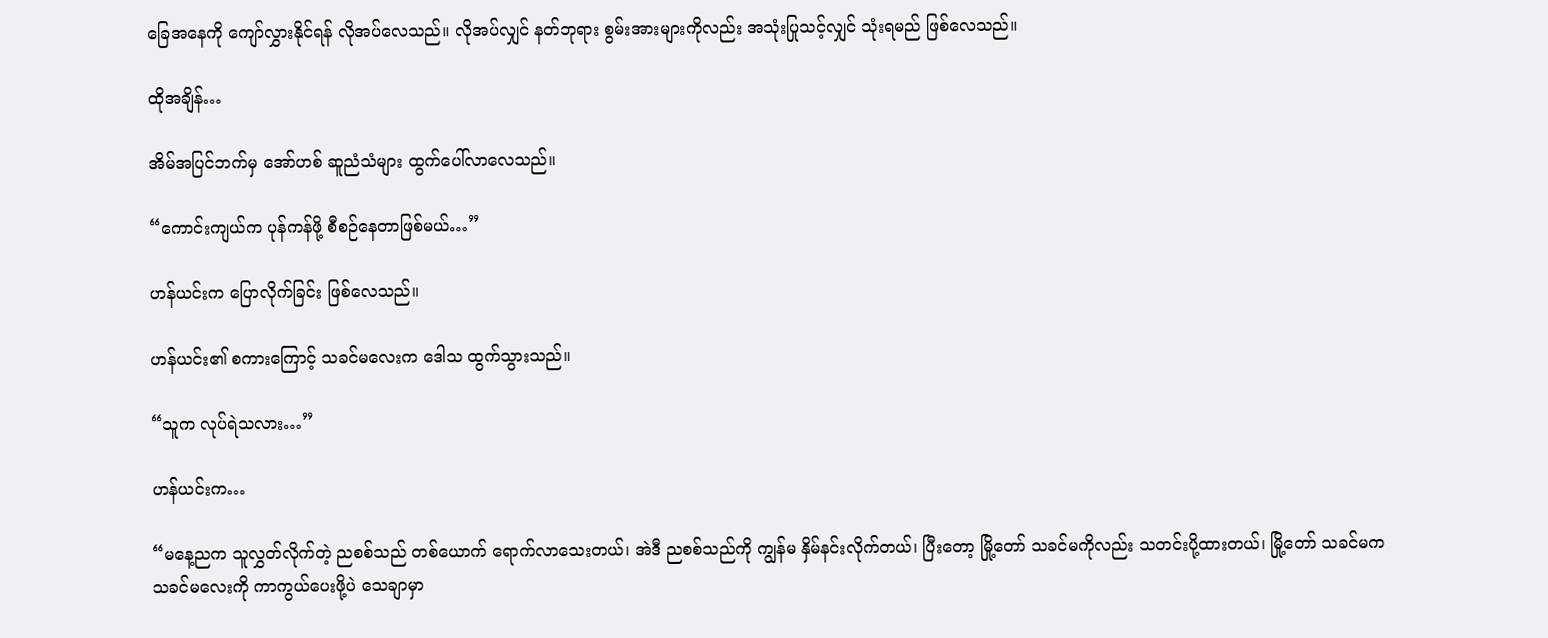ခြေအနေကို ကျော်လွှားနိုင်ရန် လိုအပ်လေသည်။ လိုအပ်လျှင် နတ်ဘုရား စွမ်းအားများကိုလည်း အသုံးပြုသင့်လျှင် သုံးရမည် ဖြစ်လေသည်။

ထိုအချိန်…

အိမ်အပြင်ဘက်မှ အော်ဟစ် ဆူညံသံများ ထွက်ပေါ်လာလေသည်။

“ကောင်းကျယ်က ပုန်ကန်ဖို့ စီစဉ်နေတာဖြစ်မယ်…”

ဟန်ယင်းက ပြောလိုက်ခြင်း ဖြစ်လေသည်။

ဟန်ယင်း၏ စကားကြောင့် သခင်မလေးက ဒေါသ ထွက်သွားသည်။

“သူက လုပ်ရဲသလား…”

ဟန်ယင်းက…

“မနေ့ညက သူလွှတ်လိုက်တဲ့ ညစစ်သည် တစ်ယောက် ရောက်လာသေးတယ်၊ အဲဒီ ညစစ်သည်ကို ကျွန်မ နှိမ်နင်းလိုက်တယ်၊ ပြီးတော့ မြို့တော် သခင်မကိုလည်း သတင်းပို့ထားတယ်၊ မြို့တော် သခင်မက သခင်မလေးကို ကာကွယ်ပေးဖို့ပဲ သေချာမှာ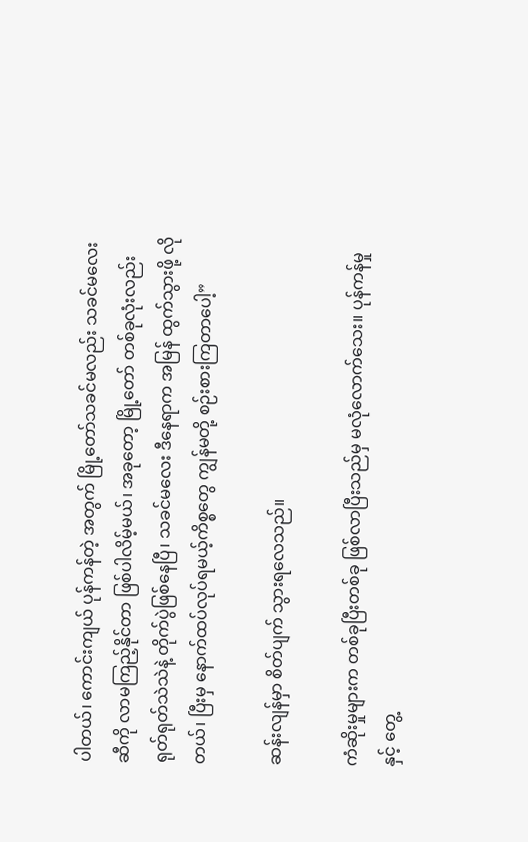ပါတယ်၊ ကောင်းကျယ် ပုန်ကန်တဲ့ အတွက် မြို့တော်သခင်မလည်း သခင်မလေးဆီကို လာမကြည့်နိုင်တာ ဖြစ်ပါလိမ့်မယ်၊ အခုတော့ မြို့တော် တစ်ခုလုံးလည်း ရုတ်ရုတ်သဲသဲနဲ့ တိုက်ပွဲဖြစ်နေပြီ၊ သခင်မလေး ဒီနေရာက အမြန် ထွက်သွားဖို့ လိုတယ်၊ ပြီးမှ နောက်ထပ်လုပ်ရမယ့်ကိစ္စတွေ ကျွန်မတို့ စဉ်းစားကြတာပေါ့”

ဆန်းလျန်မှာ စိတ်ပျက် သွားရလေသည်။

ကံဆိုးမှုများက တစ်ခုပြီးတစ်ခု ဖြစ်လာပြီးသည်မှ မလုံလောက်သေး။ ပုန်ကန်မှုနှင့် တွေ့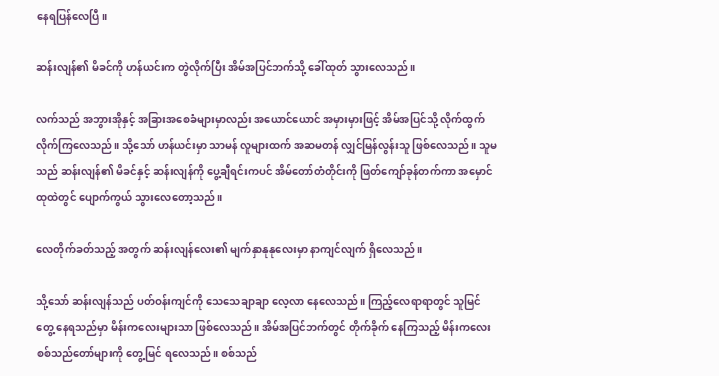နေရပြန်လေပြီ။

ဆန်းလျန်၏ မိခင်ကို ဟန်ယင်းက တွဲလိုက်ပြီး အိမ်အပြင်ဘက်သို့ ခေါ်ထုတ် သွားလေသည်။

လက်သည် အဘွားအိုနှင့် အခြားအစေခံများမှာလည်း အယောင်ယောင် အမှားမှားဖြင့် အိမ်အပြင်သို့ လိုက်ထွက် လိုက်ကြလေသည်။ သို့သော် ဟန်ယင်းမှာ သာမန် လူများထက် အဆမတန် လျှင်မြန်လွန်းသူ ဖြစ်လေသည်။ သူမသည် ဆန်းလျန်၏ မိခင်နှင့် ဆန်းလျန်ကို ပွေ့ချီရင်းကပင် အိမ်တော်တံတိုင်းကို ဖြတ်ကျော်ခုန်တက်ကာ အမှောင်ထုထဲတွင် ပျောက်ကွယ် သွားလေတော့သည်။

လေတိုက်ခတ်သည့် အတွက် ဆန်းလျန်လေး၏ မျက်နှာနုနုလေးမှာ နာကျင်လျက် ရှိလေသည်။

သို့သော် ဆန်းလျန်သည် ပတ်ဝန်းကျင်ကို သေသေချာချာ လေ့လာ နေလေသည်။ ကြည့်လေရာရာတွင် သူမြင်တွေ့ နေရသည်မှာ မိန်းကလေးများသာ ဖြစ်လေသည်။ အိမ်အပြင်ဘက်တွင် တိုက်ခိုက် နေကြသည့် မိန်းကလေး စစ်သည်တော်များကို တွေ့မြင် ရလေသည်။ စစ်သည်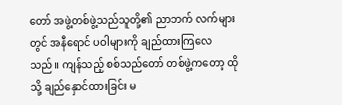တော် အဖွဲ့တစ်ဖွဲ့သည်သူတို့၏ ညာဘက် လက်များတွင် အနီရောင် ပဝါများကို ချည်ထားကြလေသည်။ ကျန်သည့် စစ်သည်တော် တစ်ဖွဲ့ကတော့ ထိုသို့ ချည်နှောင်ထားခြင်း မ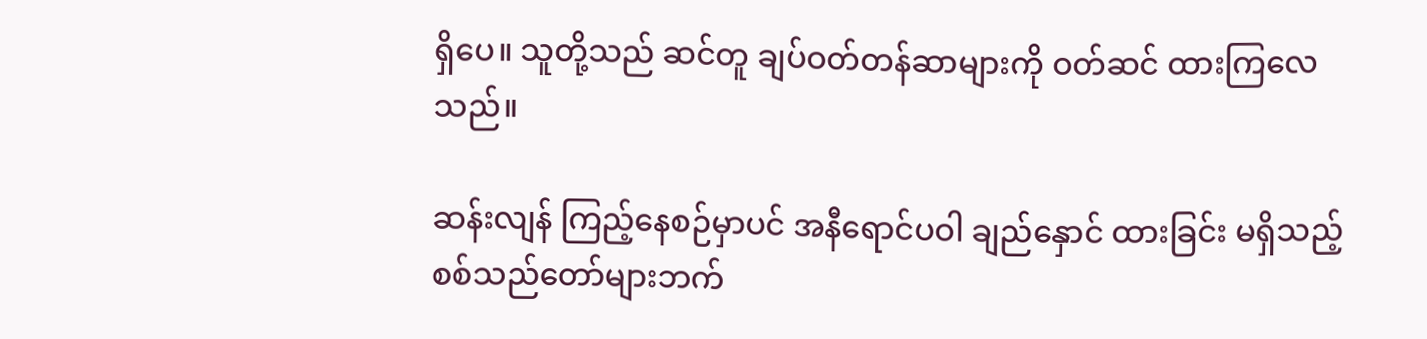ရှိပေ။ သူတို့သည် ဆင်တူ ချပ်ဝတ်တန်ဆာများကို ဝတ်ဆင် ထားကြလေသည်။

ဆန်းလျန် ကြည့်နေစဉ်မှာပင် အနီရောင်ပဝါ ချည်နှောင် ထားခြင်း မရှိသည့် စစ်သည်တော်များဘက်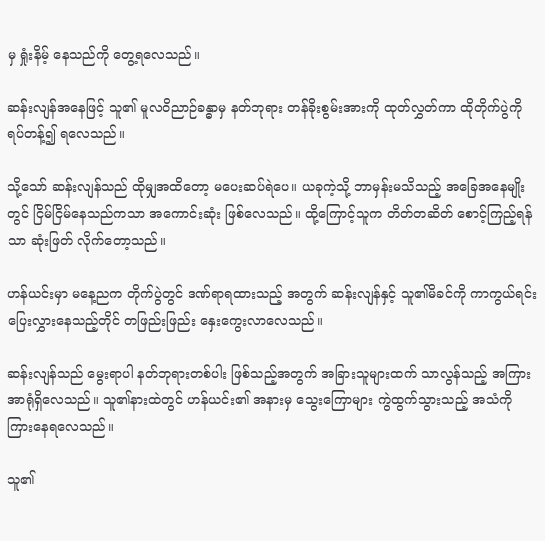မှ ရှုံးနိမ့် နေသည်ကို တွေ့ရလေသည်။

ဆန်းလျန်အနေဖြင့် သူ၏ မူလဝိညာဉ်ခန္ဓာမှ နတ်ဘုရား တန်ခိုးစွမ်းအားကို ထုတ်လွှတ်ကာ ထိုတိုက်ပွဲကို ရပ်တန့်၍ ရလေသည်။

သို့သော် ဆန်းလျန်သည် ထိုမျှအထိတော့ မပေးဆပ်ရဲပေ။ ယခုကဲ့သို့ ဘာမှန်းမသိသည့် အခြေအနေမျိုးတွင် ငြိမ်ငြိမ်နေသည်ကသာ အကောင်းဆုံး ဖြစ်လေသည်။ ထို့ကြောင့်သူက တိတ်တဆိတ် စောင့်ကြည့်ရန်သာ ဆုံးဖြတ် လိုက်တော့သည်။

ဟန်ယင်းမှာ မနေ့ညက တိုက်ပွဲတွင် ဒဏ်ရာရထားသည့် အတွက် ဆန်းလျန်နှင့် သူ၏မိခင်ကို ကာကွယ်ရင်း ပြေးလွှားနေသည့်တိုင် တဖြည်းဖြည်း နှေးကွေးလာလေသည်။

ဆန်းလျန်သည် မွေးရာပါ နတ်ဘုရားတစ်ပါး ဖြစ်သည့်အတွက် အခြားသူများထက် သာလွန်သည့် အကြားအာရုံရှိလေသည်။ သူ၏နားထဲတွင် ဟန်ယင်း၏ အနားမှ သွေးကြောများ ကွဲထွက်သွားသည့် အသံကို ကြားနေရလေသည်။

သူ၏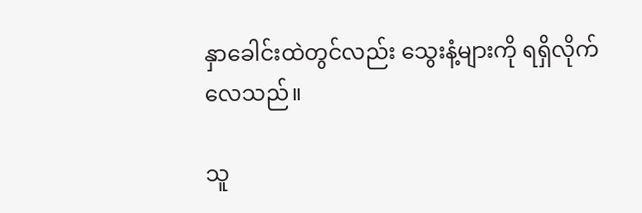နှာခေါင်းထဲတွင်လည်း သွေးနံ့များကို ရရှိလိုက်လေသည်။

သူ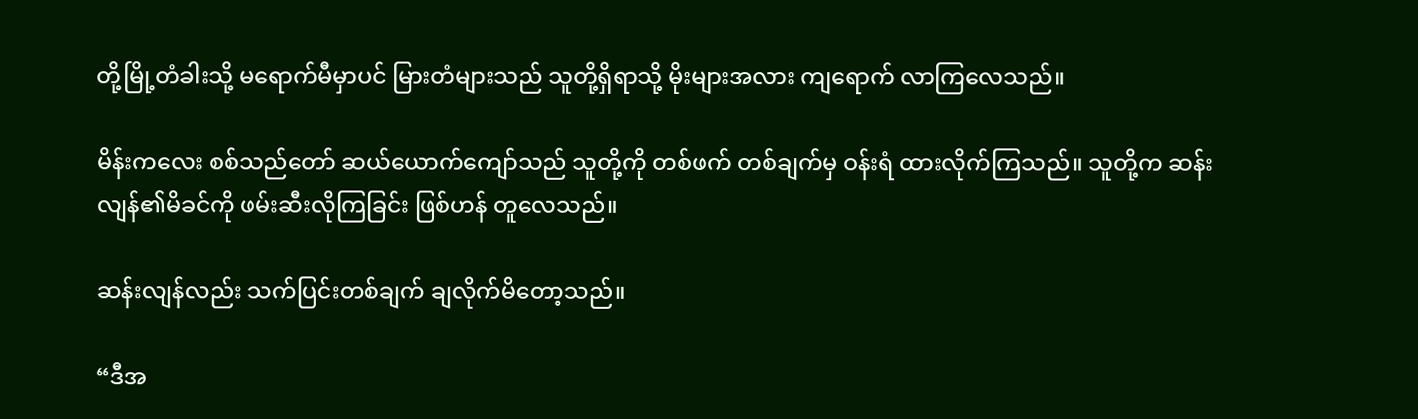တို့မြို့တံခါးသို့ မရောက်မီမှာပင် မြားတံများသည် သူတို့ရှိရာသို့ မိုးများအလား ကျရောက် လာကြလေသည်။

မိန်းကလေး စစ်သည်တော် ဆယ်ယောက်ကျော်သည် သူတို့ကို တစ်ဖက် တစ်ချက်မှ ဝန်းရံ ထားလိုက်ကြသည်။ သူတို့က ဆန်းလျန်၏မိခင်ကို ဖမ်းဆီးလိုကြခြင်း ဖြစ်ဟန် တူလေသည်။

ဆန်းလျန်လည်း သက်ပြင်းတစ်ချက် ချလိုက်မိတော့သည်။

“ဒီအ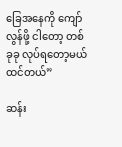ခြေအနေကို ကျော်လွန်ဖို့ ငါတော့ တစ်ခုခု လုပ်ရတော့မယ် ထင်တယ်”

ဆန်း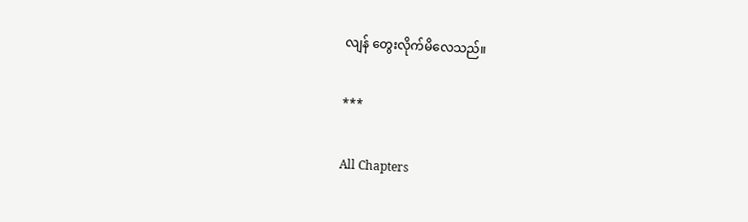လျန် တွေးလိုက်မိလေသည်။

***

All Chapters